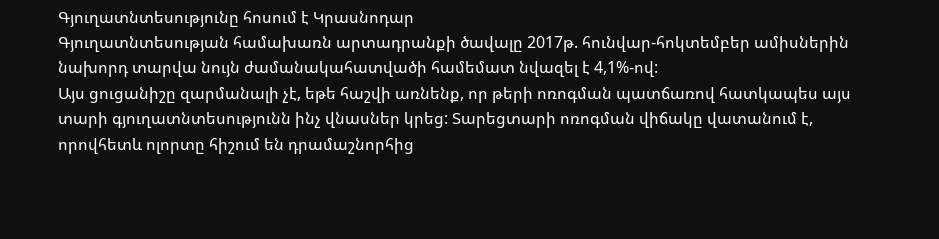Գյուղատնտեսությունը հոսում է Կրասնոդար
Գյուղատնտեսության համախառն արտադրանքի ծավալը 2017թ. հունվար-հոկտեմբեր ամիսներին նախորդ տարվա նույն ժամանակահատվածի համեմատ նվազել է 4,1%-ով:
Այս ցուցանիշը զարմանալի չէ, եթե հաշվի առնենք, որ թերի ոռոգման պատճառով հատկապես այս տարի գյուղատնտեսությունն ինչ վնասներ կրեց: Տարեցտարի ոռոգման վիճակը վատանում է, որովհետև ոլորտը հիշում են դրամաշնորհից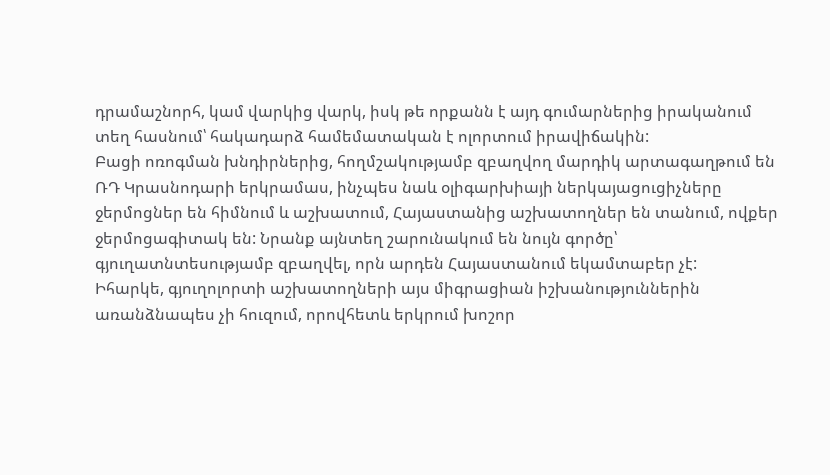դրամաշնորհ, կամ վարկից վարկ, իսկ թե որքանն է այդ գումարներից իրականում տեղ հասնում՝ հակադարձ համեմատական է ոլորտում իրավիճակին:
Բացի ոռոգման խնդիրներից, հողմշակությամբ զբաղվող մարդիկ արտագաղթում են ՌԴ Կրասնոդարի երկրամաս, ինչպես նաև օլիգարխիայի ներկայացուցիչները ջերմոցներ են հիմնում և աշխատում, Հայաստանից աշխատողներ են տանում, ովքեր ջերմոցագիտակ են: Նրանք այնտեղ շարունակում են նույն գործը՝ գյուղատնտեսությամբ զբաղվել, որն արդեն Հայաստանում եկամտաբեր չէ:
Իհարկե, գյուղոլորտի աշխատողների այս միգրացիան իշխանություններին առանձնապես չի հուզում, որովհետև երկրում խոշոր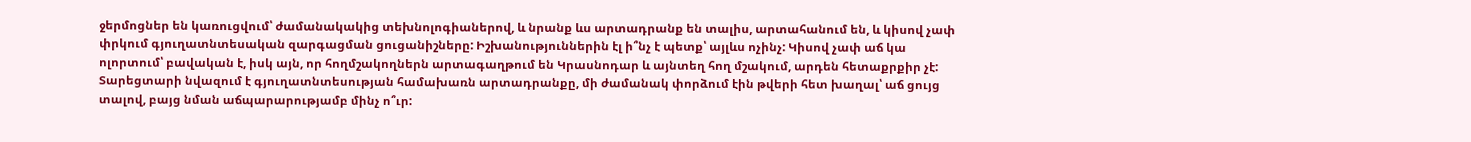ջերմոցներ են կառուցվում՝ ժամանակակից տեխնոլոգիաներով, և նրանք ևս արտադրանք են տալիս, արտահանում են, և կիսով չափ փրկում գյուղատնտեսական զարգացման ցուցանիշները: Իշխանություններին էլ ի՞նչ է պետք՝ այլևս ոչինչ: Կիսով չափ աճ կա ոլորտում՝ բավական է, իսկ այն, որ հողմշակողներն արտագաղթում են Կրասնոդար և այնտեղ հող մշակում, արդեն հետաքրքիր չէ:
Տարեցտարի նվազում է գյուղատնտեսության համախառն արտադրանքը, մի ժամանակ փորձում էին թվերի հետ խաղալ՝ աճ ցույց տալով, բայց նման աճպարարությամբ մինչ ո՞ւր: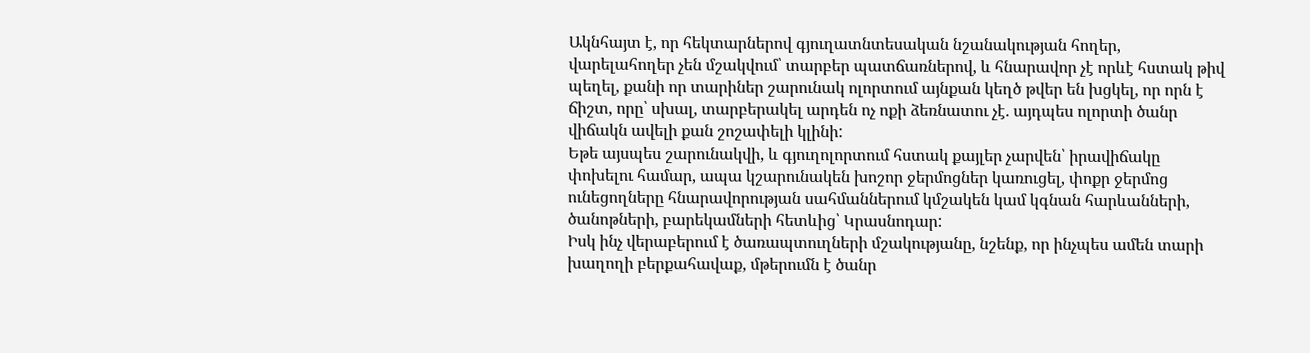Ակնհայտ է, որ հեկտարներով գյուղատնտեսական նշանակության հողեր, վարելահողեր չեն մշակվում՝ տարբեր պատճառներով, և հնարավոր չէ որևէ հստակ թիվ պեղել, քանի որ տարիներ շարունակ ոլորտում այնքան կեղծ թվեր են խցկել, որ որն է ճիշտ, որը՝ սխալ, տարբերակել արդեն ոչ ոքի ձեռնատու չէ. այդպես ոլորտի ծանր վիճակն ավելի քան շոշափելի կլինի:
Եթե այսպես շարունակվի, և գյուղոլորտում հստակ քայլեր չարվեն՝ իրավիճակը փոխելու համար, ապա կշարունակեն խոշոր ջերմոցներ կառուցել, փոքր ջերմոց ունեցողները հնարավորության սահմաններում կմշակեն կամ կգնան հարևանների, ծանոթների, բարեկամների հետևից՝ Կրասնոդար:
Իսկ ինչ վերաբերում է ծառապտուղների մշակությանը, նշենք, որ ինչպես ամեն տարի խաղողի բերքահավաք, մթերումն է ծանր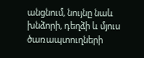անցնում, նույնը նաև խնձորի, դեղձի և մյուս ծառապտուղների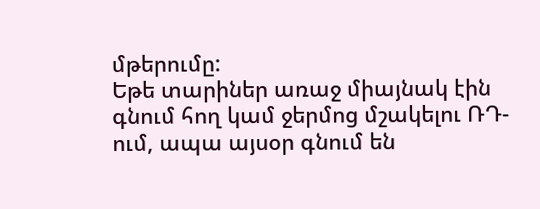մթերումը:
Եթե տարիներ առաջ միայնակ էին գնում հող կամ ջերմոց մշակելու ՌԴ-ում, ապա այսօր գնում են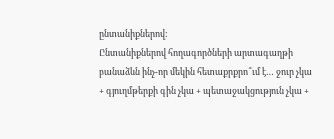ընտանիքներով:
Ընտանիքներով հողագործների արտագաղթի բանաձևն ինչ-որ մեկին հետաքրքրո՞ւմ է… ջուր չկա + գյուղմթերքի գին չկա + պետաջակցություն չկա +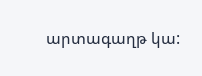արտագաղթ կա: